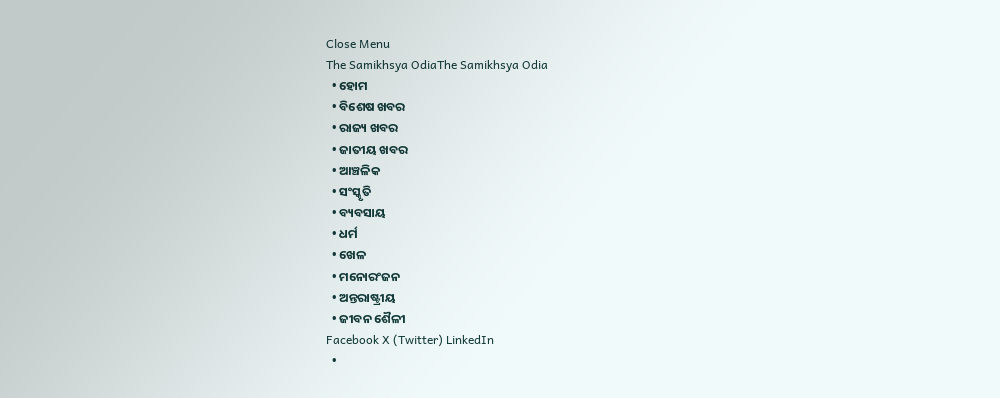Close Menu
The Samikhsya OdiaThe Samikhsya Odia
  • ହୋମ
  • ବିଶେଷ ଖବର
  • ରାଜ୍ୟ ଖବର
  • ଜାତୀୟ ଖବର
  • ଆଞ୍ଚଳିକ
  • ସଂସ୍କୃତି
  • ବ୍ୟବସାୟ
  • ଧର୍ମ
  • ଖେଳ
  • ମନୋରଂଜନ
  • ଅନ୍ତରାଷ୍ଟ୍ରୀୟ
  • ଜୀବନ ଶୈଳୀ
Facebook X (Twitter) LinkedIn
  •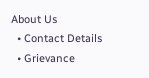About Us
  • Contact Details
  • Grievance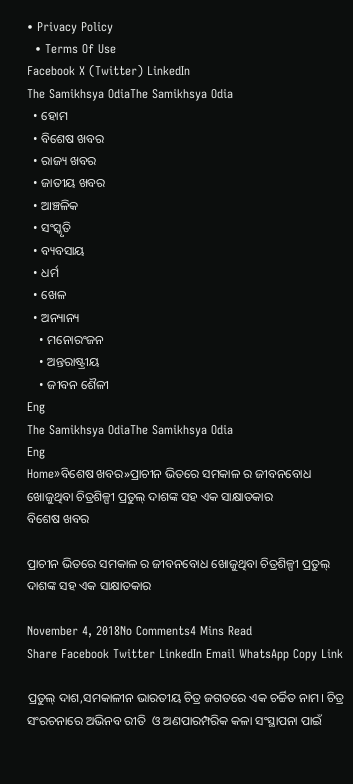• Privacy Policy
  • Terms Of Use
Facebook X (Twitter) LinkedIn
The Samikhsya OdiaThe Samikhsya Odia
  • ହୋମ
  • ବିଶେଷ ଖବର
  • ରାଜ୍ୟ ଖବର
  • ଜାତୀୟ ଖବର
  • ଆଞ୍ଚଳିକ
  • ସଂସ୍କୃତି
  • ବ୍ୟବସାୟ
  • ଧର୍ମ
  • ଖେଳ
  • ଅନ୍ୟାନ୍ୟ
    • ମନୋରଂଜନ
    • ଅନ୍ତରାଷ୍ଟ୍ରୀୟ
    • ଜୀବନ ଶୈଳୀ
Eng
The Samikhsya OdiaThe Samikhsya Odia
Eng
Home»ବିଶେଷ ଖବର»ପ୍ରାଚୀନ ଭିତରେ ସମକାଳ ର ଜୀବନବୋଧ ଖୋଜୁଥିବା ଚିତ୍ରଶିଳ୍ପୀ ପ୍ରତୁଲ୍ ଦାଶଙ୍କ ସହ ଏକ ସାକ୍ଷାତକାର
ବିଶେଷ ଖବର

ପ୍ରାଚୀନ ଭିତରେ ସମକାଳ ର ଜୀବନବୋଧ ଖୋଜୁଥିବା ଚିତ୍ରଶିଳ୍ପୀ ପ୍ରତୁଲ୍ ଦାଶଙ୍କ ସହ ଏକ ସାକ୍ଷାତକାର

November 4, 2018No Comments4 Mins Read
Share Facebook Twitter LinkedIn Email WhatsApp Copy Link

ପ୍ରତୁଲ୍ ଦାଶ,ସମକାଳୀନ ଭାରତୀୟ ଚିତ୍ର ଜଗତରେ ଏକ ଚର୍ଚ୍ଚିତ ନାମ। ଚିତ୍ର ସଂରଚନାରେ ଅଭିନବ ରୀତି  ଓ ଅଣପାରମ୍ପରିକ କଳା ସଂସ୍ଥାପନା ପାଇଁ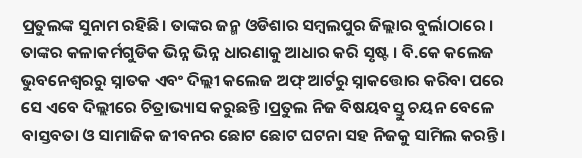ପ୍ରତୁଲଙ୍କ ସୁନାମ ରହିଛି। ତାଙ୍କର ଜନ୍ମ ଓଡିଶାର ସମ୍ବଲପୁର ଜିଲ୍ଲାର ବୁର୍ଲାଠାରେ । ତାଙ୍କର କଳାକର୍ମଗୁଡିକ ଭିନ୍ନ ଭିନ୍ନ ଧାରଣାକୁ ଆଧାର କରି ସୃଷ୍ଟ । ବି.କେ କଲେଜ ଭୁବନେଶ୍ୱରରୁ ସ୍ନାତକ ଏବଂ ଦିଲ୍ଲୀ କଲେଜ ଅଫ୍ ଆର୍ଟରୁ ସ୍ନାକତ୍ତୋର କରିବା ପରେ ସେ ଏବେ ଦିଲ୍ଲୀରେ ଚିତ୍ରାଭ୍ୟାସ କରୁଛନ୍ତି ।ପ୍ରତୁଲ ନିଜ ବିଷୟବସ୍ତୁ ଚୟନ ବେଳେ ବାସ୍ତବତା ଓ ସାମାଜିକ ଜୀବନର ଛୋଟ ଛୋଟ ଘଟନା ସହ ନିଜକୁ ସାମିଲ କରନ୍ତି।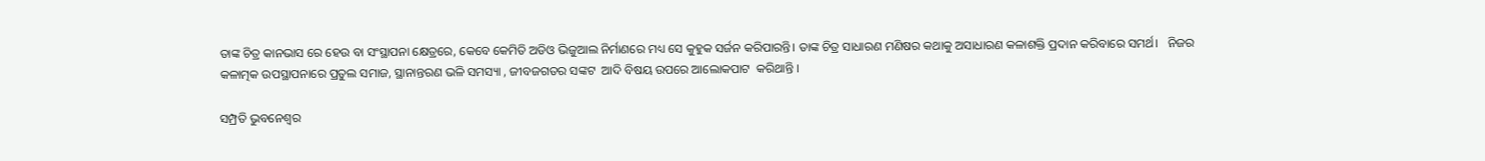ତାଙ୍କ ଚିତ୍ର କାନଭାସ ରେ ହେଉ ବା ସଂସ୍ଥାପନା କ୍ଷେତ୍ରରେ, କେବେ କେମିତି ଅଡିଓ ଭିଜୁଆଲ ନିର୍ମାଣରେ ମଧ୍ୟ ସେ କୁହୁକ ସର୍ଜନ କରିପାରନ୍ତି। ତାଙ୍କ ଚିତ୍ର ସାଧାରଣ ମଣିଷର କଥାକୁ ଅସାଧାରଣ କଳାଶକ୍ତି ପ୍ରଦାନ କରିବାରେ ସମର୍ଥ।   ନିଜର କଳାତ୍ମକ ଉପସ୍ଥାପନାରେ ପ୍ରତୁଲ ସମାଜ, ସ୍ଥାନାନ୍ତରଣ ଭଳି ସମସ୍ୟା , ଜୀବଜଗତର ସଙ୍କଟ  ଆଦି ବିଷୟ ଉପରେ ଆଲୋକପାଟ  କରିଥାନ୍ତି ।

ସମ୍ପ୍ରତି ଭୁବନେଶ୍ୱର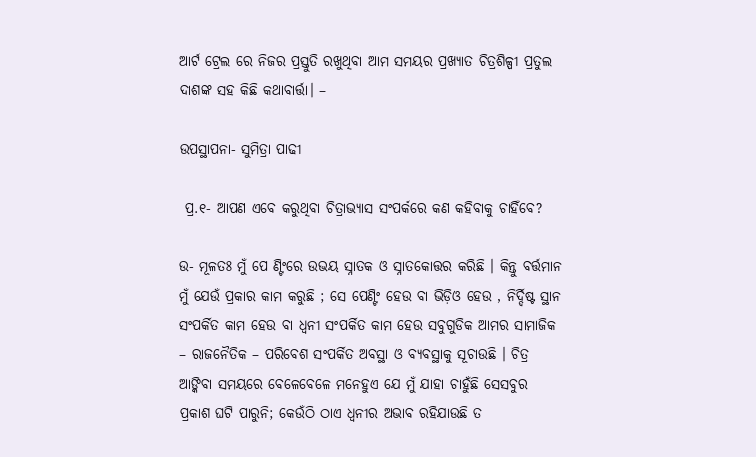ଆର୍ଟ ଟ୍ରେଲ ରେ ନିଜର ପ୍ରସ୍ତୁତି ରଖୁଥିବା ଆମ ସମୟର ପ୍ରଖ୍ୟାତ ଚିତ୍ରଶିଳ୍ପୀ ପ୍ରତୁଲ ଦାଶଙ୍କ ସହ କିଛି କଥାବାର୍ତ୍ତା। –

ଉପସ୍ଥାପନା- ସୁମିତ୍ରା ପାଢୀ

 ପ୍ର.୧- ଆପଣ ଏବେ କରୁଥିବା ଚିତ୍ରାଭ୍ୟାସ ସଂପର୍କରେ କଣ କହିବାକୁ ଚାହିଁବେ?

ଉ- ମୂଳତଃ ମୁଁ ପେ ଣ୍ଟିଂରେ ଉଭୟ ସ୍ନାତକ ଓ ସ୍ନାତକୋତ୍ତର କରିଛି । କିନ୍ତୁ ବର୍ତ୍ତମାନ ମୁଁ ଯେଉଁ ପ୍ରକାର କାମ କରୁଛି ; ସେ ପେଣ୍ଟିଂ ହେଉ ବା ଭିଡ଼ିଓ ହେଉ , ନିର୍ଦ୍ଦିଷ୍ଟ ସ୍ଥାନ ସଂପର୍କିତ କାମ ହେଉ ବା ଧ୍ୱନୀ ସଂପର୍କିତ କାମ ହେଉ ସବୁଗୁଡିକ ଆମର ସାମାଜିକ – ରାଜନୈତିକ – ପରିବେଶ ସଂପର୍କିତ ଅବସ୍ଥା ଓ ବ୍ୟବସ୍ଥାକୁ ସୂଚାଉଛି । ଚିତ୍ର ଆଙ୍କିବା ସମୟରେ ବେଳେବେଳେ ମନେହୁଏ ଯେ ମୁଁ ଯାହା ଚାହୁଁଛି ସେସବୁର  ପ୍ରକାଶ ଘଟି ପାରୁନି; କେଉଁଠି ଠାଏ ଧ୍ୱନୀର ଅଭାବ ରହିଯାଉଛି ତ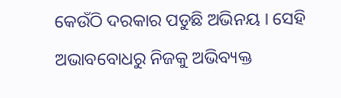କେଉଁଠି ଦରକାର ପଡୁଛି ଅଭିନୟ । ସେହି ଅଭାବବୋଧରୁ ନିଜକୁ ଅଭିବ୍ୟକ୍ତ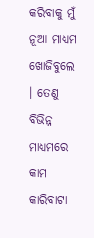କରିବାକୁ ମୁଁ ନୂଆ ମାଧ୍ୟମ ଖୋଜିବୁଲେ  । ତେଣୁ ବିଭିନ୍ନ ମାଧ୍ୟମରେ କାମ କାରିବାଟା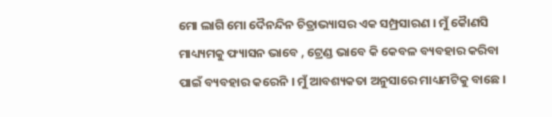ମୋ ଲାଗି ମୋ ଦୈନନ୍ଦିନ ଚିତ୍ରାଭ୍ୟାସର ଏକ ସମ୍ପ୍ରସାରଣ । ମୁଁ କୈାଣସି ମାଧ୍ୟ୍ୟମକୁ ଫ୍ୟାସନ ଭାବେ , ଟ୍ରେଣ୍ଡ ଭାବେ କି କେବଳ ବ୍ୟବହାର କରିବା ପାଇଁ ବ୍ୟବହାର କରେନି । ମୁଁ ଆବଶ୍ୟକତା ଅନୁସାରେ ମାଧ୍ୟମଟିକୁ ବାଛେ ।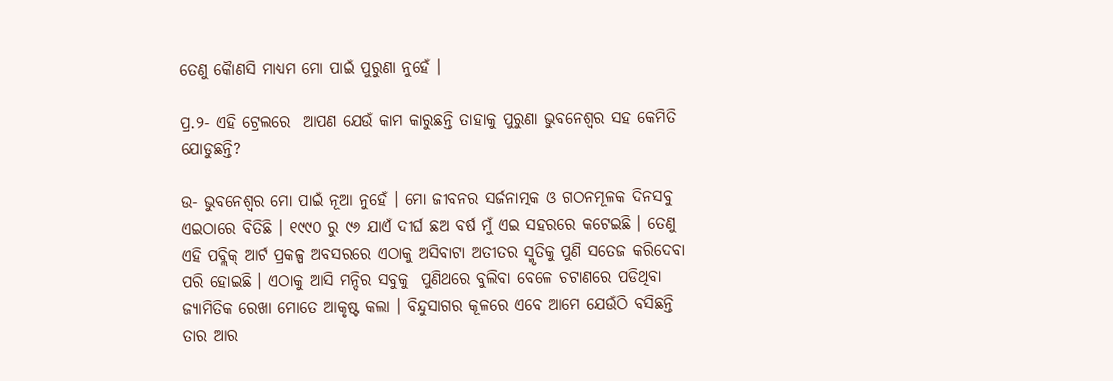ତେଣୁ କୈାଣସି ମାଧ୍ୟମ ମୋ ପାଇଁ ପୁରୁଣା ନୁହେଁ ।

ପ୍ର.୨- ଏହି ଟ୍ରେଲରେ  ଆପଣ ଯେଉଁ କାମ କାରୁଛନ୍ତି ତାହାକୁ ପୁରୁଣା ଭୁବନେଶ୍ୱର ସହ କେମିତି ଯୋଡୁଛନ୍ତି?

ଉ- ଭୁବନେଶ୍ୱର ମୋ ପାଇଁ ନୂଆ ନୁହେଁ । ମୋ ଜୀବନର ସର୍ଜନାତ୍ମକ ଓ ଗଠନମୂଳକ ଦିନସବୁ  ଏଇଠାରେ ବିତିଛି । ୧୯୯୦ ରୁ ୯୬ ଯାଏଁ ଦୀର୍ଘ ଛଅ ବର୍ଷ ମୁଁ ଏଇ ସହରରେ କଟେଇଛି । ତେଣୁ ଏହି ପବ୍ଲିକ୍ ଆର୍ଟ ପ୍ରକଳ୍ପ ଅବସରରେ ଏଠାକୁ ଅସିବାଟା ଅତୀତର ସ୍ମୃତିକୁ ପୁଣି ସତେଜ କରିଦେବା ପରି ହୋଇଛି । ଏଠାକୁ ଆସି ମନ୍ଦିର ସବୁକୁ  ପୁଣିଥରେ ବୁଲିବା ବେଳେ ଚଟାଣରେ ପଡିଥିବା ଜ୍ୟାମିତିକ ରେଖା ମୋତେ ଆକୃଷ୍ଟ କଲା । ବିନ୍ଦୁସାଗର କୂଳରେ ଏବେ ଆମେ ଯେଉଁଠି ବସିଛନ୍ତି ତାର ଆର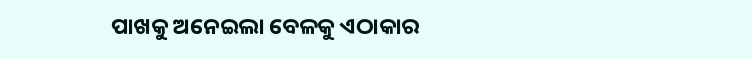ପାଖକୁ ଅନେଇଲା ବେଳକୁ ଏଠାକାର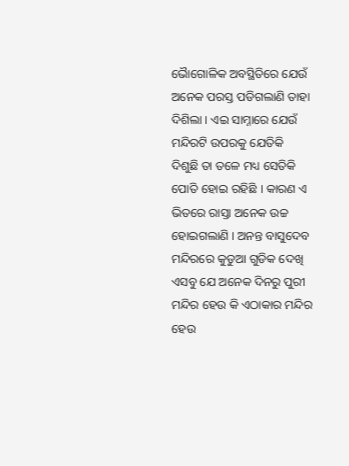ଭୈାଗୋଳିକ ଅବସ୍ଥିତିରେ ଯେଉଁ  ଅନେକ ପରସ୍ତ ପଡିଗଲାଣି ତାହା ଦିଶିଲା । ଏଇ ସାମ୍ନାରେ ଯେଉଁ ମନ୍ଦିରଟି ଉପରକୁ ଯେତିକି ଦିଶୁଛି ତା ତଳେ ମଧ୍ୟ ସେତିକି ପୋତି ହୋଇ ରହିଛି । କାରଣ ଏ ଭିତରେ ରାସ୍ତା ଅନେକ ଉଚ୍ଚ ହୋଇଗଲାଣି । ଅନନ୍ତ ବାସୁଦେବ ମନ୍ଦିରରେ କୁଡୁଆ ଗୁଡିକ ଦେଖି ଏସବୁ ଯେ ଅନେକ ଦିନରୁ ପୁରୀ ମନ୍ଦିର ହେଉ କି ଏଠାକାର ମନ୍ଦିର ହେଉ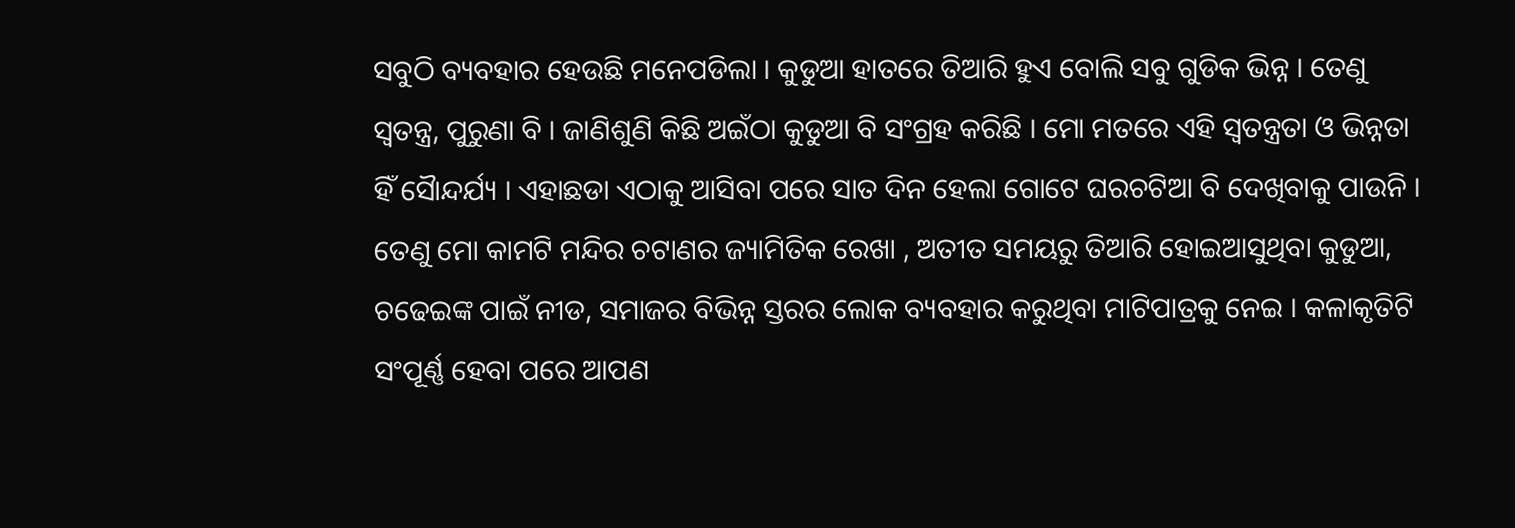ସବୁଠି ବ୍ୟବହାର ହେଉଛି ମନେପଡିଲା । କୁଡୁଆ ହାତରେ ତିଆରି ହୁଏ ବୋଲି ସବୁ ଗୁଡିକ ଭିନ୍ନ । ତେଣୁ ସ୍ୱତନ୍ତ୍ର, ପୁରୁଣା ବି । ଜାଣିଶୁଣି କିଛି ଅଇଁଠା କୁଡୁଆ ବି ସଂଗ୍ରହ କରିଛି । ମୋ ମତରେ ଏହି ସ୍ୱତନ୍ତ୍ରତା ଓ ଭିନ୍ନତା ହିଁ ସୈାନ୍ଦର୍ଯ୍ୟ । ଏହାଛଡା ଏଠାକୁ ଆସିବା ପରେ ସାତ ଦିନ ହେଲା ଗୋଟେ ଘରଚଟିଆ ବି ଦେଖିବାକୁ ପାଉନି । ତେଣୁ ମୋ କାମଟି ମନ୍ଦିର ଚଟାଣର ଜ୍ୟାମିତିକ ରେଖା , ଅତୀତ ସମୟରୁ ତିଆରି ହୋଇଆସୁଥିବା କୁଡୁଆ, ଚଢେଇଙ୍କ ପାଇଁ ନୀଡ, ସମାଜର ବିଭିନ୍ନ ସ୍ତରର ଲୋକ ବ୍ୟବହାର କରୁଥିବା ମାଟିପାତ୍ରକୁ ନେଇ । କଳାକୃତିଟି ସଂପୂର୍ଣ୍ଣ ହେବା ପରେ ଆପଣ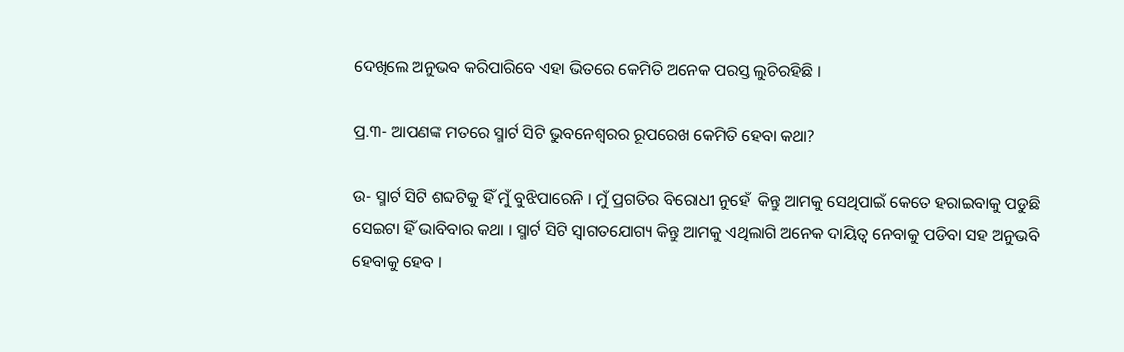ଦେଖିଲେ ଅନୁଭବ କରିପାରିବେ ଏହା ଭିତରେ କେମିତି ଅନେକ ପରସ୍ତ ଲୁଚିରହିଛି ।

ପ୍ର.୩- ଆପଣଙ୍କ ମତରେ ସ୍ମାର୍ଟ ସିଟି ଭୁବନେଶ୍ୱରର ରୂପରେଖ କେମିତି ହେବା କଥା?

ଉ- ସ୍ମାର୍ଟ ସିଟି ଶବ୍ଦଟିକୁ ହିଁ ମୁଁ ବୁଝିପାରେନି । ମୁଁ ପ୍ରଗତିର ବିରୋଧୀ ନୁହେଁ  କିନ୍ତୁ ଆମକୁ ସେଥିପାଇଁ କେତେ ହରାଇବାକୁ ପଡୁଛି ସେଇଟା ହିଁ ଭାବିବାର କଥା । ସ୍ମାର୍ଟ ସିଟି ସ୍ୱାଗତଯୋଗ୍ୟ କିନ୍ତୁ ଆମକୁ ଏଥିଲାଗି ଅନେକ ଦାୟିତ୍ୱ ନେବାକୁ ପଡିବା ସହ ଅନୁଭବି ହେବାକୁ ହେବ ।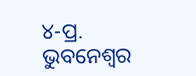୪-ପ୍ର. ଭୁବନେଶ୍ୱର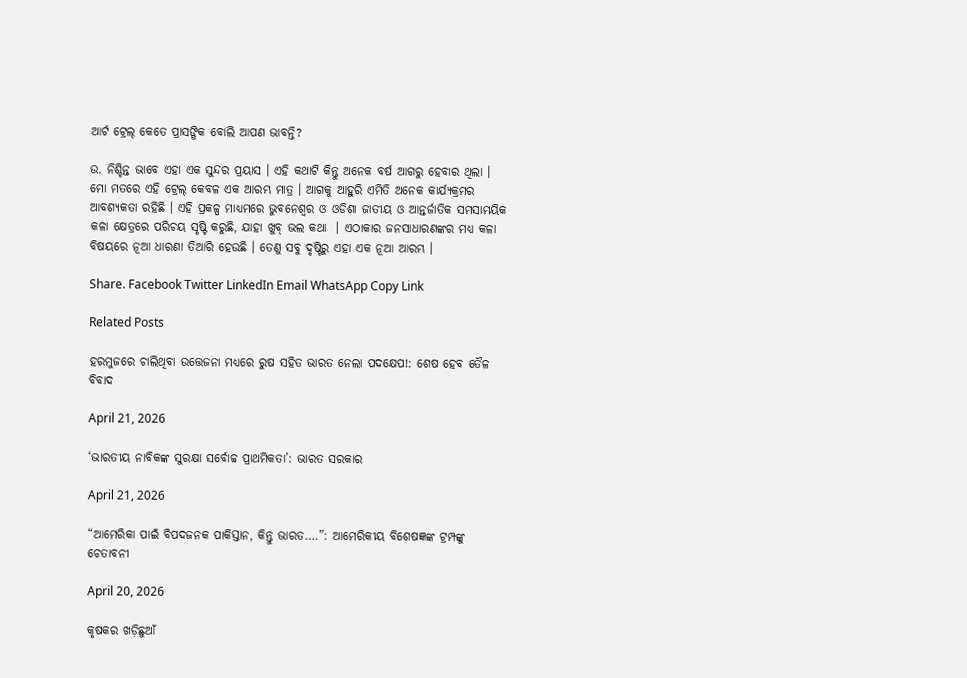ଆର୍ଟ ଟ୍ରେଲ୍ କେତେ ପ୍ରାସଙ୍ଗିକ ବୋଲି ଆପଣ ଭାବନ୍ତି?

ଉ. ନିଶ୍ଚିନ୍ତ ଭାବେ ଏହା ଏକ ସୁନ୍ଦର ପ୍ରୟାସ । ଏହି କଥାଟି କିନ୍ତୁ ଅନେକ ବର୍ଷ ଆଗରୁ ହେବାର ଥିଲା । ମୋ ମତରେ ଏହି ଟ୍ରେଲ୍ କେବଳ ଏକ ଆରମ୍ଭ ମାତ୍ର । ଆଗକୁ ଆହୁରି ଏମିତି ଅନେକ କାର୍ଯ୍ୟକ୍ରମର ଆବଶ୍ୟକତା ରହିଛି । ଏହି ପ୍ରକଳ୍ପ ମାଧ୍ୟମରେ ଭୁବନେଶ୍ୱର ଓ ଓଡିଶା ଜାତୀୟ ଓ ଆନ୍ତର୍ଜାତିକ ସମସାମୟିକ କଳା କ୍ଷେତ୍ରରେ ପରିଚୟ ସୃଷ୍ଟି କରୁଛି, ଯାହା ଖୁବ୍ ଭଲ କଥା  । ଏଠାକାର ଜନସାଧାରଣଙ୍କର ମଧ୍ୟ କଳା ବିଷୟରେ ନୂଆ ଧାରଣା ତିଆରି ହେଉଛି । ତେଣୁ ସବୁ ଦୃଷ୍ଟିରୁ ଏହା ଏକ ନୂଆ ଆରମ୍ଭ ।

Share. Facebook Twitter LinkedIn Email WhatsApp Copy Link

Related Posts

ହରମୁଜରେ ଚାଲିଥିବା ଉତ୍ତେଜନା ମଧ୍ୟରେ ରୁଷ ସହିତ ଭାରତ ନେଲା ପଦକ୍ଷେପ!: ଶେଷ ହେବ ତୈଳ ବିବାଦ

April 21, 2026

‘ଭାରତୀୟ ନାବିକଙ୍କ ସୁରକ୍ଷା ସର୍ବୋଚ୍ଚ ପ୍ରାଥମିକତା’: ଭାରତ ସରକାର

April 21, 2026

“ଆମେରିକା ପାଇଁ ବିପଦଜନକ ପାକିସ୍ତାନ, କିନ୍ତୁ ଭାରତ….”: ଆମେରିକୀୟ ବିଶେଷଜ୍ଞଙ୍କ ଟ୍ରମ୍ପଙ୍କୁ ଚେତାବନୀ

April 20, 2026

କୃଷକର ଖଡ଼ିଛୁଆଁ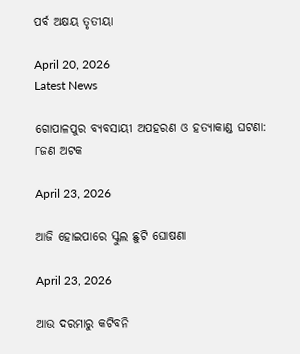ପର୍ବ ଅକ୍ଷୟ ତୃତୀୟା

April 20, 2026
Latest News

ଗୋପାଳପୁର ବ୍ୟବସାୟୀ ଅପହରଣ ଓ ହତ୍ୟାକାଣ୍ଡ ଘଟଣା: ୮ଜଣ ଅଟକ

April 23, 2026

ଆଜି ହୋଇପାରେ ସ୍କୁଲ ଛୁଟି ଘୋଷଣା

April 23, 2026

ଆଉ ଦରମାରୁ କଟିବନି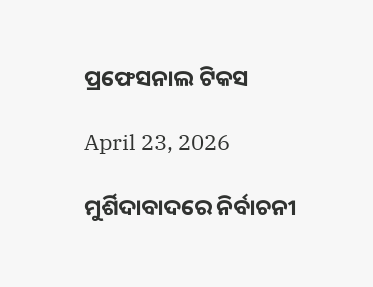ପ୍ରଫେସନାଲ ଟିକସ

April 23, 2026

ମୁର୍ଶିଦାବାଦରେ ନିର୍ବାଚନୀ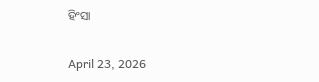ହିଂସା

April 23, 2026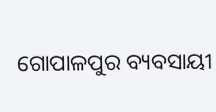ଗୋପାଳପୁର ବ୍ୟବସାୟୀ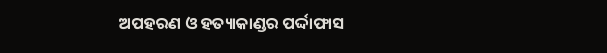ଅପହରଣ ଓ ହତ୍ୟାକାଣ୍ଡର ପର୍ଦ୍ଦାଫାସ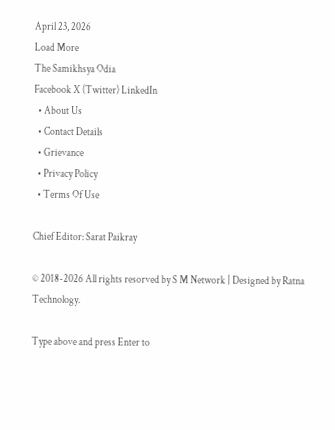April 23, 2026
Load More
The Samikhsya Odia
Facebook X (Twitter) LinkedIn
  • About Us
  • Contact Details
  • Grievance
  • Privacy Policy
  • Terms Of Use

Chief Editor: Sarat Paikray

© 2018-2026 All rights resorved by S M Network | Designed by Ratna Technology.

Type above and press Enter to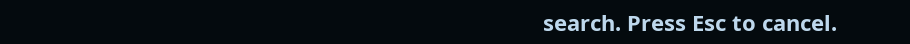search. Press Esc to cancel.